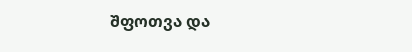შფოთვა და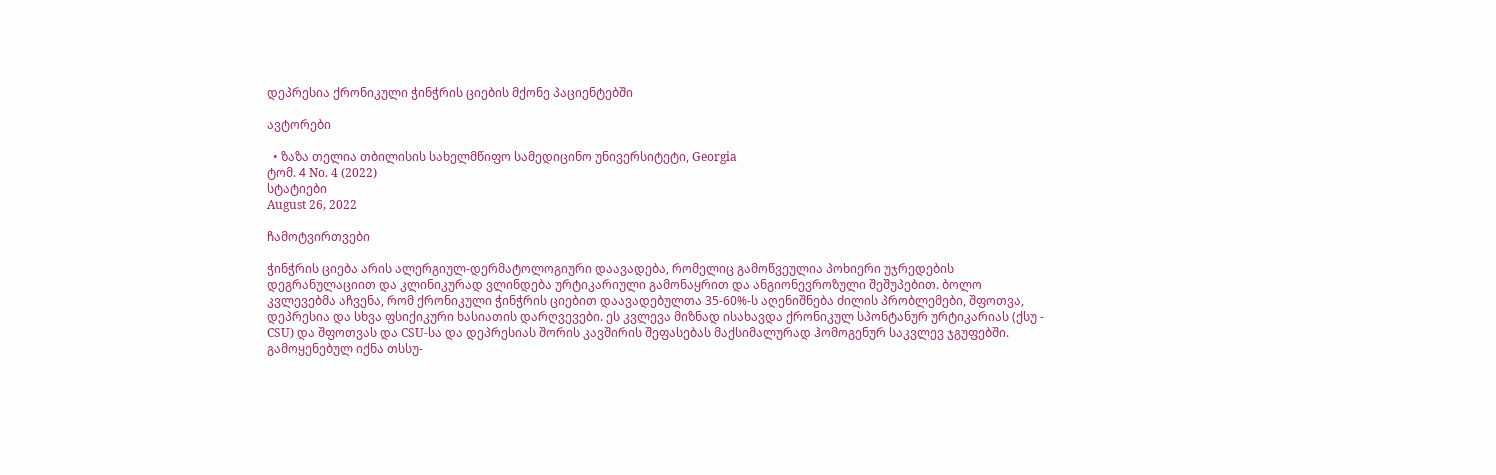დეპრესია ქრონიკული ჭინჭრის ციების მქონე პაციენტებში

ავტორები

  • ზაზა თელია თბილისის სახელმწიფო სამედიცინო უნივერსიტეტი, Georgia
ტომ. 4 No. 4 (2022)
სტატიები
August 26, 2022

ჩამოტვირთვები

ჭინჭრის ციება არის ალერგიულ-დერმატოლოგიური დაავადება, რომელიც გამოწვეულია პოხიერი უჯრედების დეგრანულაციით და კლინიკურად ვლინდება ურტიკარიული გამონაყრით და ანგიონევროზული შეშუპებით. ბოლო კვლევებმა აჩვენა, რომ ქრონიკული ჭინჭრის ციებით დაავადებულთა 35-60%-ს აღენიშნება ძილის პრობლემები, შფოთვა, დეპრესია და სხვა ფსიქიკური ხასიათის დარღვევები. ეს კვლევა მიზნად ისახავდა ქრონიკულ სპონტანურ ურტიკარიას (ქსუ - CSU) და შფოთვას და CSU-სა და დეპრესიას შორის კავშირის შეფასებას მაქსიმალურად ჰომოგენურ საკვლევ ჯგუფებში. გამოყენებულ იქნა თსსუ-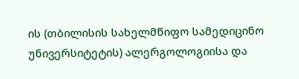ის (თბილისის სახელმწიფო სამედიცინო უნივერსიტეტის) ალერგოლოგიისა და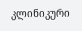კლინიკური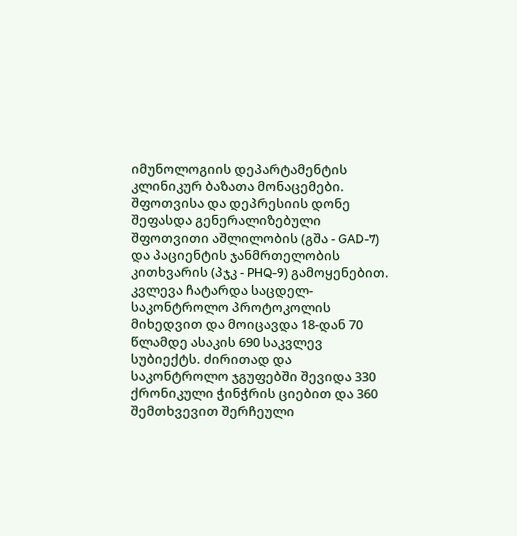იმუნოლოგიის დეპარტამენტის კლინიკურ ბაზათა მონაცემები. შფოთვისა და დეპრესიის დონე შეფასდა გენერალიზებული შფოთვითი აშლილობის (გშა - GAD-7) და პაციენტის ჯანმრთელობის კითხვარის (პჯკ - PHQ-9) გამოყენებით. კვლევა ჩატარდა საცდელ-საკონტროლო პროტოკოლის მიხედვით და მოიცავდა 18-დან 70 წლამდე ასაკის 690 საკვლევ სუბიექტს. ძირითად და საკონტროლო ჯგუფებში შევიდა 330  ქრონიკული ჭინჭრის ციებით და 360 შემთხვევით შერჩეული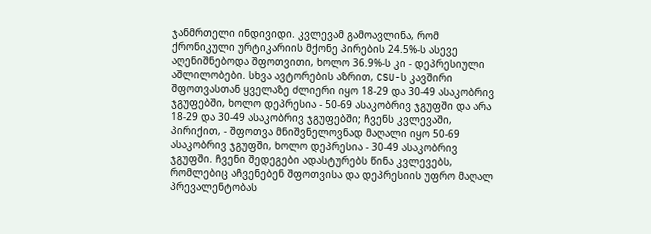ჯანმრთელი ინდივიდი. კვლევამ გამოავლინა, რომ ქრონიკული ურტიკარიის მქონე პირების 24.5%-ს ასევე აღენიშნებოდა შფოთვითი, ხოლო 36.9%-ს კი - დეპრესიული აშლილობები. სხვა ავტორების აზრით, CSU-ს კავშირი შფოთვასთან ყველაზე ძლიერი იყო 18-29 და 30-49 ასაკობრივ ჯგუფებში, ხოლო დეპრესია - 50-69 ასაკობრივ ჯგუფში და არა 18-29 და 30-49 ასაკობრივ ჯგუფებში; ჩვენს კვლევაში, პირიქით, - შფოთვა მნიშვნელოვნად მაღალი იყო 50-69 ასაკობრივ ჯგუფში, ხოლო დეპრესია - 30-49 ასაკობრივ ჯგუფში. ჩვენი შედეგები ადასტურებს წინა კვლევებს, რომლებიც აჩვენებენ შფოთვისა და დეპრესიის უფრო მაღალ პრევალენტობას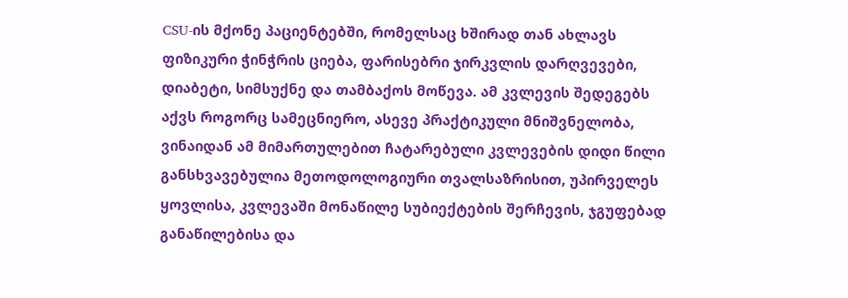CSU-ის მქონე პაციენტებში, რომელსაც ხშირად თან ახლავს ფიზიკური ჭინჭრის ციება, ფარისებრი ჯირკვლის დარღვევები, დიაბეტი, სიმსუქნე და თამბაქოს მოწევა. ამ კვლევის შედეგებს აქვს როგორც სამეცნიერო, ასევე პრაქტიკული მნიშვნელობა, ვინაიდან ამ მიმართულებით ჩატარებული კვლევების დიდი წილი განსხვავებულია მეთოდოლოგიური თვალსაზრისით, უპირველეს ყოვლისა, კვლევაში მონაწილე სუბიექტების შერჩევის, ჯგუფებად განაწილებისა და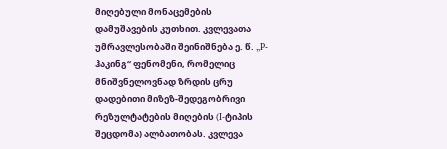მიღებული მონაცემების დამუშავების კუთხით. კვლევათა უმრავლესობაში შეინიშნება ე. წ. „P-ჰაკინგ“ ფენომენი, რომელიც მნიშვნელოვნად ზრდის ცრუ დადებითი მიზეზ-შედეგობრივი რეზულტატების მიღების (I-ტიპის შეცდომა) ალბათობას. კვლევა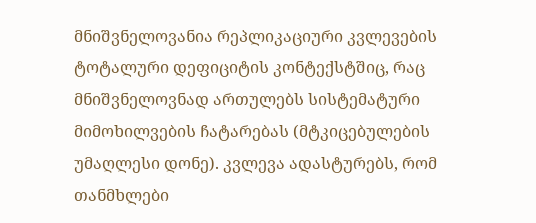მნიშვნელოვანია რეპლიკაციური კვლევების ტოტალური დეფიციტის კონტექსტშიც, რაც მნიშვნელოვნად ართულებს სისტემატური მიმოხილვების ჩატარებას (მტკიცებულების უმაღლესი დონე). კვლევა ადასტურებს, რომ თანმხლები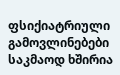ფსიქიატრიული გამოვლინებები საკმაოდ ხშირია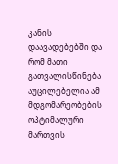კანის დაავადებებში და რომ მათი გათვალისწინება აუცილებელია ამ მდგომარეობების ოპტიმალური მართვის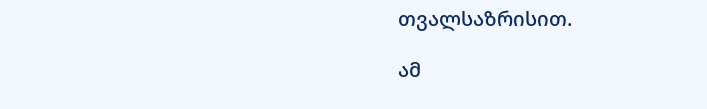თვალსაზრისით.

ამ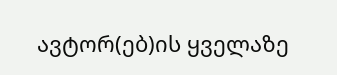ავტორ(ებ)ის ყველაზე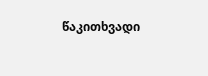წაკითხვადი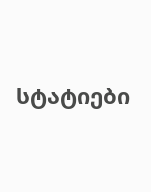სტატიები